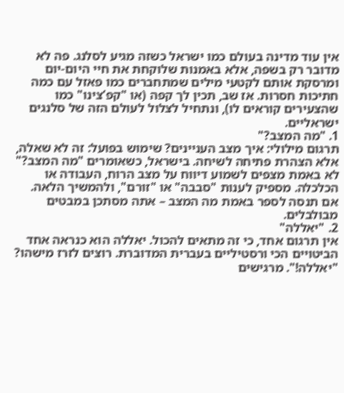אין עוד מדינה בעולם כמו ישראל כשזה מגיע לסלנג. פה לא מדובר רק בשפה, אלא באמנות שלוקחת את חיי היום-יום ומרסקת אותם לקטעי מילים שמתחברים כמו פאזל עם כמה חתיכות חסרות. אז שב, תכין לך קפה (או "קפ’צינו" כמו שהצעירים קוראים לו), ונתחיל לצלול לעולם הזה של סלנגים ישראליים.
1. "מה המצב?"
תרגום מילולי: איך מצב העניינים? שימוש בפועל: זה לא שאלה, אלא הצהרת פתיחה לשיחה. בישראל, כשאומרים "מה המצב?" לא באמת מצפים לשמוע דיווח על מצב הרוח, העבודה או הכלכלה. מספיק לענות "סבבה" או "זורם", ולהמשיך הלאה. אם תנסה לספר באמת מה המצב – אתה מסתכן במבטים מבולבלים.
2. "יאללה"
אין תרגום אחד, כי זה מתאים להכול. יאללה הוא כנראה אחד הביטויים הכי ורסטיליים בעברית המדוברת. רוצים לזרז מישהו? "יאללה!". מרגישים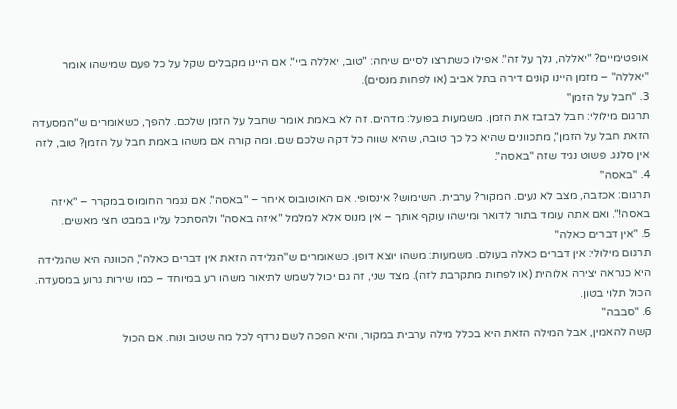אופטימיים? "יאללה, נלך על זה". אפילו כשתרצו לסיים שיחה: "טוב, יאללה ביי". אם היינו מקבלים שקל על כל פעם שמישהו אומר "יאללה" – מזמן היינו קונים דירה בתל אביב (או לפחות מנסים).
3. "חבל על הזמן"
תרגום מילולי: חבל לבזבז את הזמן. משמעות בפועל: מדהים. זה לא באמת אומר שחבל על הזמן שלכם. להפך, כשאומרים ש"המסעדה הזאת חבל על הזמן", מתכוונים שהיא כל כך טובה, שהיא שווה כל דקה שלכם שם. ומה קורה אם משהו באמת חבל על הזמן? טוב, לזה אין סלנג. פשוט נגיד שזה "באסה".
4. "באסה"
תרגום: אכזבה, מצב לא נעים. המקור? ערבית. השימוש? אינסופי. אם האוטובוס איחר – "באסה". אם נגמר החומוס במקרר – "איזה באסה!". ואם אתה עומד בתור לדואר ומישהו עוקף אותך – אין מנוס אלא למלמל "איזה באסה" ולהסתכל עליו במבט חצי מאשים.
5. "אין דברים כאלה"
תרגום מילולי: אין דברים כאלה בעולם. משמעות: משהו יוצא דופן. כשאומרים ש"הגלידה הזאת אין דברים כאלה", הכוונה היא שהגלידה היא כנראה יצירה אלוהית (או לפחות מתקרבת לזה). מצד שני, זה גם יכול לשמש לתיאור משהו רע במיוחד – כמו שירות גרוע במסעדה. הכול תלוי בטון.
6. "סבבה"
קשה להאמין, אבל המילה הזאת היא בכלל מילה ערבית במקור, והיא הפכה לשם נרדף לכל מה שטוב ונוח. אם הכול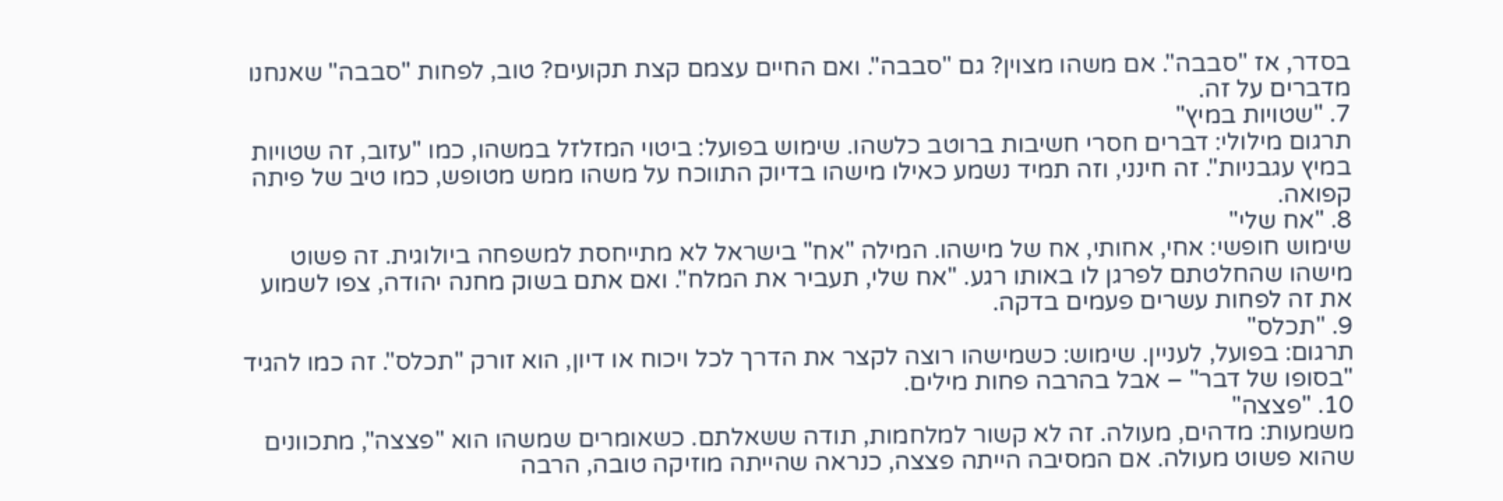בסדר, אז "סבבה". אם משהו מצוין? גם "סבבה". ואם החיים עצמם קצת תקועים? טוב, לפחות "סבבה" שאנחנו מדברים על זה.
7. "שטויות במיץ"
תרגום מילולי: דברים חסרי חשיבות ברוטב כלשהו. שימוש בפועל: ביטוי המזלזל במשהו, כמו "עזוב, זה שטויות במיץ עגבניות". זה חינני, וזה תמיד נשמע כאילו מישהו בדיוק התווכח על משהו ממש מטופש, כמו טיב של פיתה קפואה.
8. "אח שלי"
שימוש חופשי: אחי, אחותי, אח של מישהו. המילה "אח" בישראל לא מתייחסת למשפחה ביולוגית. זה פשוט מישהו שהחלטתם לפרגן לו באותו רגע. "אח שלי, תעביר את המלח". ואם אתם בשוק מחנה יהודה, צפו לשמוע את זה לפחות עשרים פעמים בדקה.
9. "תכלס"
תרגום: בפועל, לעניין. שימוש: כשמישהו רוצה לקצר את הדרך לכל ויכוח או דיון, הוא זורק "תכלס". זה כמו להגיד "בסופו של דבר" – אבל בהרבה פחות מילים.
10. "פצצה"
משמעות: מדהים, מעולה. זה לא קשור למלחמות, תודה ששאלתם. כשאומרים שמשהו הוא "פצצה", מתכוונים שהוא פשוט מעולה. אם המסיבה הייתה פצצה, כנראה שהייתה מוזיקה טובה, הרבה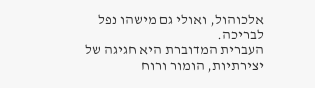אלכוהול, ואולי גם מישהו נפל לבריכה.
העברית המדוברת היא חגיגה של יצירתיות, הומור ורוח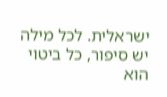ישראלית. לכל מילה יש סיפור, כל ביטוי הוא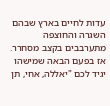עדות לחיים בארץ שבהם השגרה והחוצפה מתערבבים בקצב מסחרר. אז בפעם הבאה שמישהו יגיד לכם "יאללה, אחי, תן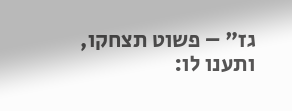גז" – פשוט תצחקו, ותענו לו: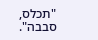"תכלס, סבבה".